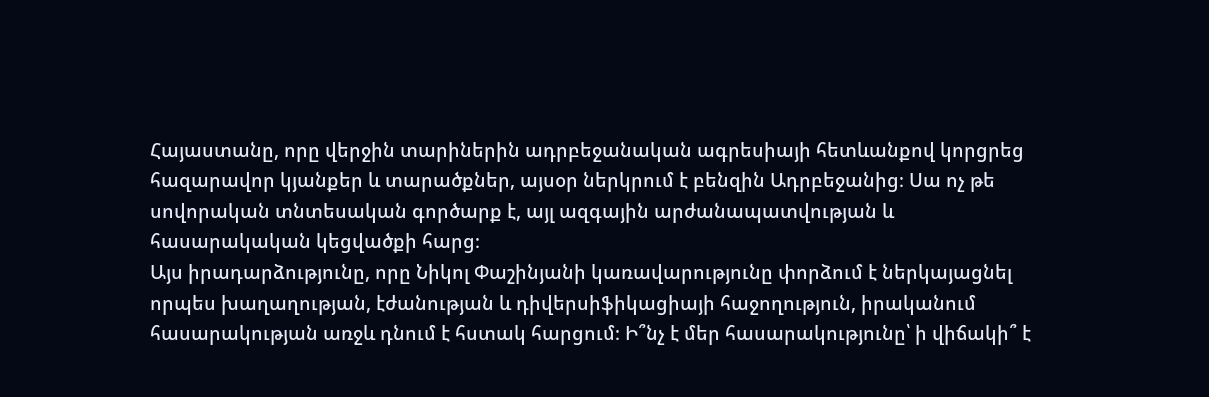Հայաստանը, որը վերջին տարիներին ադրբեջանական ագրեսիայի հետևանքով կորցրեց հազարավոր կյանքեր և տարածքներ, այսօր ներկրում է բենզին Ադրբեջանից։ Սա ոչ թե սովորական տնտեսական գործարք է, այլ ազգային արժանապատվության և հասարակական կեցվածքի հարց։
Այս իրադարձությունը, որը Նիկոլ Փաշինյանի կառավարությունը փորձում է ներկայացնել որպես խաղաղության, էժանության և դիվերսիֆիկացիայի հաջողություն, իրականում հասարակության առջև դնում է հստակ հարցում։ Ի՞նչ է մեր հասարակությունը՝ ի վիճակի՞ է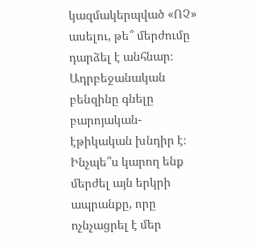կազմակերպված «ՈՉ» ասելու, թե՞ մերժումը դարձել է անհնար։
Ադրբեջանական բենզինը գնելը բարոյական-էթիկական խնդիր է։ Ինչպե՞ս կարող ենք մերժել այն երկրի ապրանքը, որը ոչնչացրել է մեր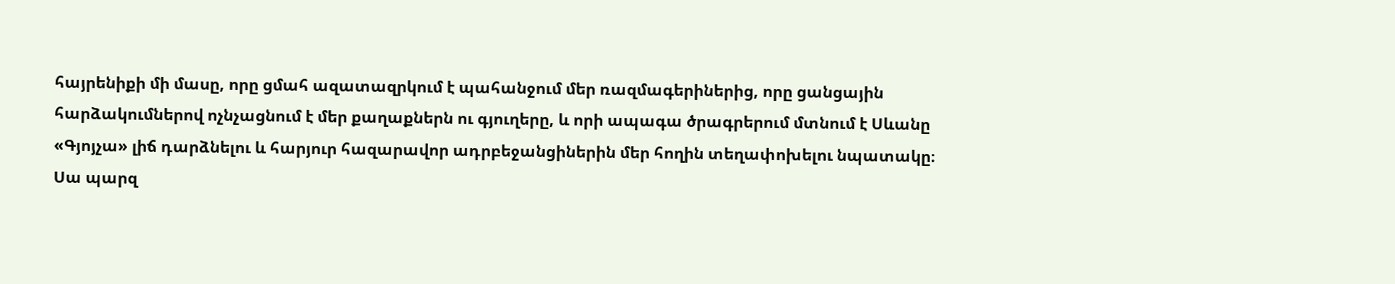հայրենիքի մի մասը, որը ցմահ ազատազրկում է պահանջում մեր ռազմագերիներից, որը ցանցային հարձակումներով ոչնչացնում է մեր քաղաքներն ու գյուղերը, և որի ապագա ծրագրերում մտնում է Սևանը «Գյոյչա» լիճ դարձնելու և հարյուր հազարավոր ադրբեջանցիներին մեր հողին տեղափոխելու նպատակը։
Սա պարզ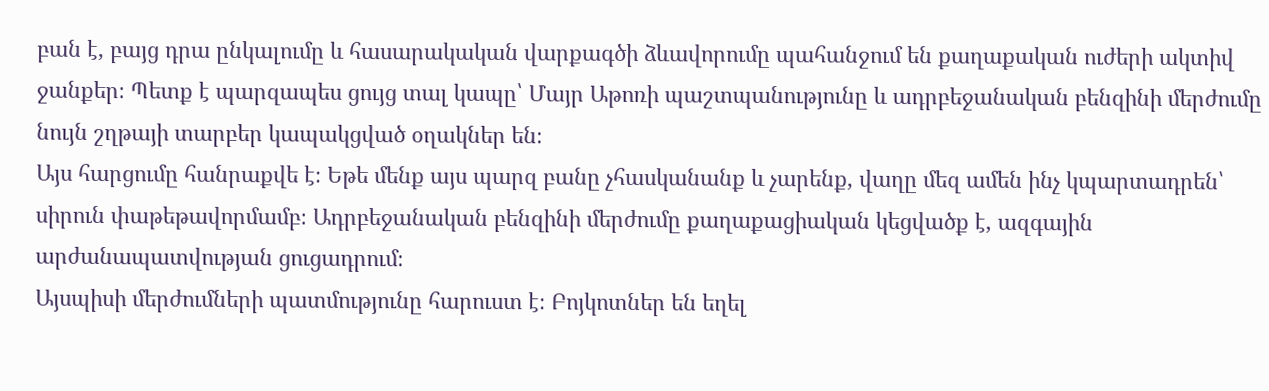բան է, բայց դրա ընկալումը և հասարակական վարքագծի ձևավորումը պահանջում են քաղաքական ուժերի ակտիվ ջանքեր։ Պետք է պարզապես ցույց տալ կապը՝ Մայր Աթոռի պաշտպանությունը և ադրբեջանական բենզինի մերժումը նույն շղթայի տարբեր կապակցված օղակներ են։
Այս հարցումը հանրաքվե է։ Եթե մենք այս պարզ բանը չհասկանանք և չարենք, վաղը մեզ ամեն ինչ կպարտադրեն՝ սիրուն փաթեթավորմամբ։ Ադրբեջանական բենզինի մերժումը քաղաքացիական կեցվածք է, ազգային արժանապատվության ցուցադրում։
Այսպիսի մերժումների պատմությունը հարուստ է։ Բոյկոտներ են եղել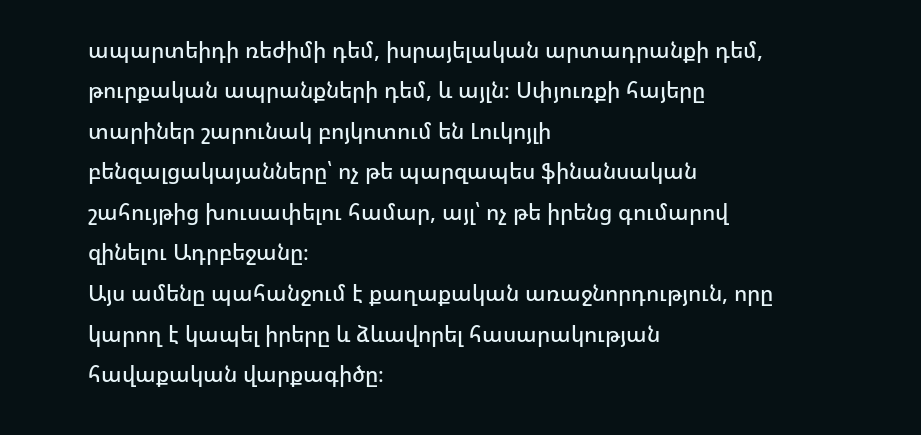ապարտեիդի ռեժիմի դեմ, իսրայելական արտադրանքի դեմ, թուրքական ապրանքների դեմ, և այլն։ Սփյուռքի հայերը տարիներ շարունակ բոյկոտում են Լուկոյլի բենզալցակայանները՝ ոչ թե պարզապես ֆինանսական շահույթից խուսափելու համար, այլ՝ ոչ թե իրենց գումարով զինելու Ադրբեջանը։
Այս ամենը պահանջում է քաղաքական առաջնորդություն, որը կարող է կապել իրերը և ձևավորել հասարակության հավաքական վարքագիծը։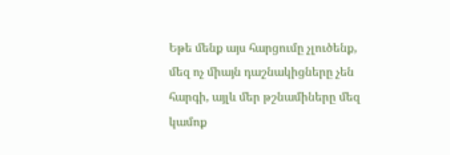Եթե մենք այս հարցումը չլուծենք, մեզ ոչ միայն դաշնակիցները չեն հարգի, այլև մեր թշնամիները մեզ կամոք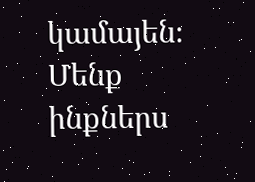կամայեն։ Մենք ինքներս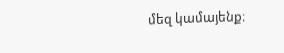մեզ կամայենք։